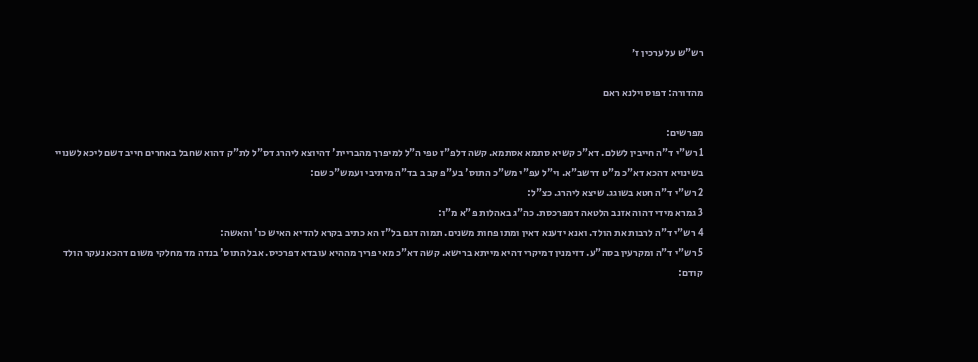רש"ש על ערכין ז׳

מהדורה: דפוס וילנא ראם

מפרשים:
1 רש"י ד"ה חייבין לשלם. דא"כ קשיא סתמא אסתמא. קשה דלפ"ז טפי ה"ל למיפרך מהבריית' דהיוצא ליהרג דס"ל לת"ק דהוא שחבל באחרים חייב דשם ליכא לשנויי בשינויא דהכא דא"כ מ"ט דרשב"א. וי"ל עפ"י מש"כ התוס' בע"פ קב ב בד"ה מיתיבי ועמש"כ שם:
2 רש"י ד"ה חטא בשוגג. שיצא ליהרג. כצ"ל:
3 גמרא מידי דהוה אזנב הלטאה דמפרכסת. כה"ג באהלות פ"א מ"ו:
4 רש"י ד"ה לרבות את הולד. ואנא ידענא דאין ומתו פחות משנים. תמוה דגם בל"ז הא כתיב בקרא להדיא האיש כו' והאשה:
5 רש"י ד"ה ומקרעין בסה"ע. דזימנין דמיקרי דהיא מייתא ברישא. קשה דא"כ מאי פריך מההיא עובדא דפרכיס. אבל התוס' בנדה מד מחלקי משום דהכא נעקר הולד קודם: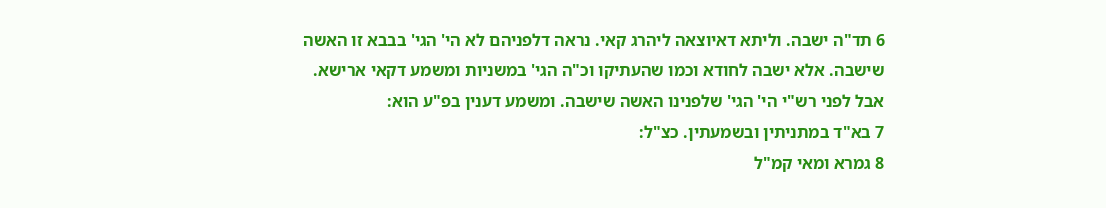6 תד"ה ישבה. וליתא דאיוצאה ליהרג קאי. נראה דלפניהם לא הי' הגי' בבבא זו האשה שישבה. אלא ישבה לחודא וכמו שהעתיקו וכ"ה הגי' במשניות ומשמע דקאי ארישא. אבל לפני רש"י הי' הגי' שלפנינו האשה שישבה. ומשמע דענין בפ"ע הוא:
7 בא"ד במתניתין ובשמעתין. כצ"ל:
8 גמרא ומאי קמ"ל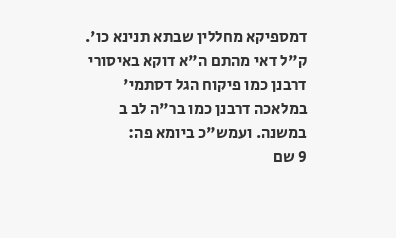דמספיקא מחללין שבתא תנינא כו'. ק"ל דאי מהתם ה"א דוקא באיסורי דרבנן כמו פיקוח הגל דסתמי' במלאכה דרבנן כמו בר"ה לב ב במשנה. ועמש"כ ביומא פה:
9 שם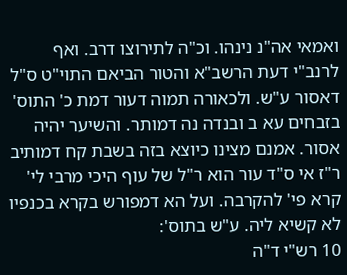ואמאי אה"נ נינהו. וכ"ה לתירוצו דרב. ואף לרנב"י דעת הרשב"א והטור הביאם התוי"ט ס"ל דאסור ע"ש. ולכאורה תמוה דעור דמת כ' התוס' בזבחים עא ב ובנדה נה דמותר. והשיער יהיה אסור. אמנם מצינו כיוצא בזה בשבת קח דמותיב ר"ז אי ס"ד עור הוא ר"ל של עוף היכי מרבי לי' קרא פי' להקרבה. ועל הא דמפורש בקרא בכנפיו לא קשיא ליה. ע"ש בתוס':
10 רש"י ד"ה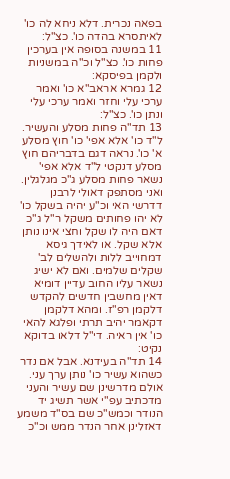בפאה נכרית. דלא ניחא לה כו' לאיתסרא בהדה כו'. כצ"ל:
11 במשנה בסופה אין בערכין פחות כו'. כצ"ל וכ"ה במשניות ולקמן בפיסקא:
12 גמרא אראב"א כו' ואמר ערכי עלי וחזר ואמר ערכי עלי ונתן כו'. כצ"ל:
13 תד"ה פחות מסלע והעשיר. ל"ד כו' אלא אפי' כו' חוץ מסלע א' כו'. נראה דגם בדבריהם חוץ מסלע דנקטי ל"ד אלא אפי' נשאר פחות מסלע ג"כ מגלגלין. ואני מסתפק דאולי לרבנן דדרשי האי וכ"ע יהיה בשקל כו' לא יהו פחותים משקל ר"ל ג"כ דאם היה לו שקל וחצי אינו נותן אלא שקל. או לאידך גיסא דמחוייב ללות ולהשלים לב' שקלים שלמים. ואם לא ישיג נשאר עליו החוב עדיין דומיא דאין מחשבין חדשים להקדש דלקמן רפ"ז. ומהא דלקמן דקאמר יהיב תרתי ופלגא להאי כו' אין ראיה. די"ל דלאו בדוקא נקיט:
14 תד"ה בעידנא. אבל אם נדר כשהוא עשיר כו' נותן ערך עני. אולם מדרשינן שם עשיר והעני מדכתיב עפ"י אשר תשיג יד הנודר וכמש"כ שם בס"ד משמע דאזלינן אחר הנדר ממש וכ"כ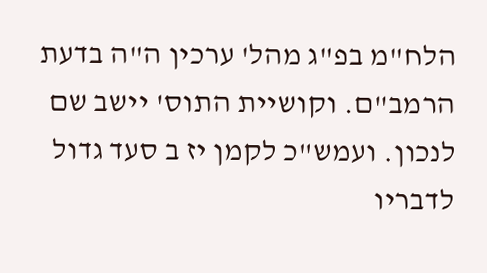הלח"מ בפ"ג מהל' ערכין ה"ה בדעת הרמב"ם. וקושיית התוס' יישב שם לנכון. ועמש"כ לקמן יז ב סעד גדול לדבריו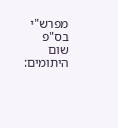מפרש"י בס"פ שום היתומים: